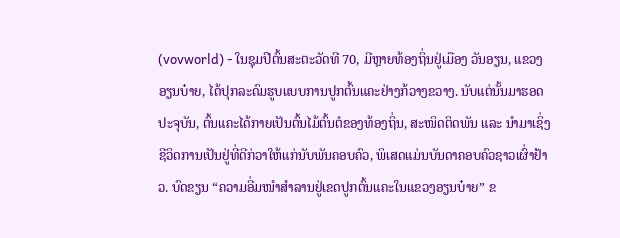(vovworld) - ໃນຊຸມປີຕົ້ນສະຕະວັດທີ 70, ມີຫຼາຍທ້ອງຖິ່ນຢູ່ເມືອງ ວັນອຽນ, ແຂວງ ອຽນບ໋າຍ, ໄດ້ປຸກລະດົມຮູບແບບການປູກຕົ້ນແຄະຢ່າງກ້ວາງຂວາງ. ນັບແຕ່ນັ້ນມາຮອດປະຈຸບັນ, ຕົ້ນແຄະໄດ້ກາຍເປັນຕົ້ນໄມ້ຕົ້ນຕໍຂອງທ້ອງຖິ່ນ, ສະໜິດຕິດພັນ ແລະ ນຳມາເຊິ່ງຊີວິດການເປັນຢູ່ທີ່ດີກ່ວາໃຫ້ແກ່ນັບພັນຄອບຄົວ, ພິເສດແມ່ນບັນດາຄອບຄົວຊາວເຜົ່າຢ້າວ. ບົດຂຽນ “ຄວາມອີ່ມໜຳສຳລານຢູ່ເຂດປູກຕົ້ນແຄະໃນແຂວງອຽນບ໋າຍ” ຂ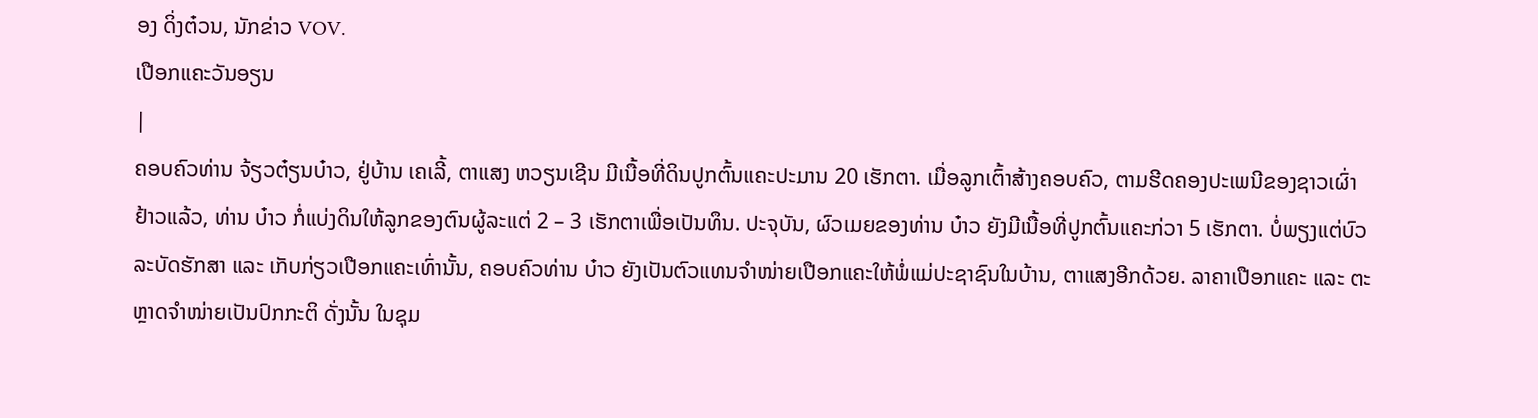ອງ ດິ່ງຕ໋ວນ, ນັກຂ່າວ VOV.
ເປືອກແຄະວັນອຽນ
|
ຄອບຄົວທ່ານ ຈ້ຽວຕ໋ຽນບ໋າວ, ຢູ່ບ້ານ ເຄເລີ້, ຕາແສງ ຫວຽນເຊີນ ມີເນື້ອທີ່ດິນປູກຕົ້ນແຄະປະມານ 20 ເຮັກຕາ. ເມື່ອລູກເຕົ້າສ້າງຄອບຄົວ, ຕາມຮີດຄອງປະເພນີຂອງຊາວເຜົ່າ ຢ້າວແລ້ວ, ທ່ານ ບ໋າວ ກໍ່ແບ່ງດິນໃຫ້ລູກຂອງຕົນຜູ້ລະແຕ່ 2 – 3 ເຮັກຕາເພື່ອເປັນທຶນ. ປະຈຸບັນ, ຜົວເມຍຂອງທ່ານ ບ໋າວ ຍັງມີເນື້ອທີ່ປູກຕົ້ນແຄະກ່ວາ 5 ເຮັກຕາ. ບໍ່ພຽງແຕ່ບົວລະບັດຮັກສາ ແລະ ເກັບກ່ຽວເປືອກແຄະເທົ່ານັ້ນ, ຄອບຄົວທ່ານ ບ໋າວ ຍັງເປັນຕົວແທນຈຳໜ່າຍເປືອກແຄະໃຫ້ພໍ່ແມ່ປະຊາຊົນໃນບ້ານ, ຕາແສງອີກດ້ວຍ. ລາຄາເປືອກແຄະ ແລະ ຕະຫຼາດຈຳໜ່າຍເປັນປົກກະຕິ ດັ່ງນັ້ນ ໃນຊຸມ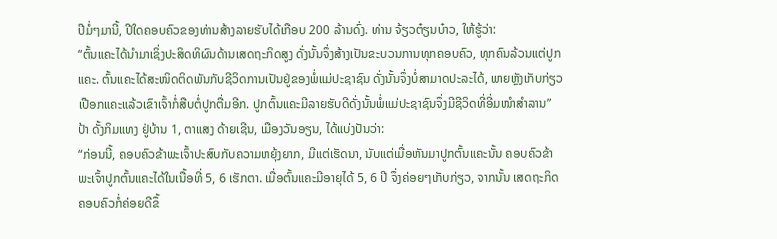ປີມໍ່ໆມານີ້, ປີໃດຄອບຄົວຂອງທ່ານສ້າງລາຍຮັບໄດ້ເກືອບ 200 ລ້ານດົ່ງ. ທ່ານ ຈ້ຽວຕ໋ຽນບ໋າວ, ໃຫ້ຮູ້ວ່າ:
“ຕົ້ນແຄະໄດ້ນຳມາເຊິ່ງປະສິດທິຜົນດ້ານເສດຖະກິດສູງ ດັ່ງນັ້ນຈຶ່ງສ້າງເປັນຂະບວນການທຸກຄອບຄົວ, ທຸກຄົນລ້ວນແຕ່ປູກແຄະ. ຕົ້ນແຄະໄດ້ສະໜິດຕິດພັນກັບຊີວິດການເປັນຢູ່ຂອງພໍ່ແມ່ປະຊາຊົນ ດັ່ງນັ້ນຈຶ່ງບໍ່ສາມາດປະລະໄດ້, ພາຍຫຼັງເກັບກ່ຽວເປືອກແຄະແລ້ວເຂົາເຈົ້າກໍ່ສືບຕໍ່ປູກຕື່ມອີກ. ປູກຕົ້ນແຄະມີລາຍຮັບດີດັ່ງນັ້ນພໍ່ແມ່ປະຊາຊົນຈຶ່ງມີຊີວິດທີ່ອີ່ມໜຳສຳລານ”
ປ້າ ດັ້ງກິມແທງ ຢູ່ບ້ານ 1, ຕາແສງ ດ້າຍເຊີນ, ເມືອງວັນອຽນ, ໄດ້ແບ່ງປັນວ່າ:
“ກ່ອນນີ້, ຄອບຄົວຂ້າພະເຈົ້າປະສົບກັບຄວາມຫຍຸ້ງຍາກ, ມີແຕ່ເຮັດນາ, ນັບແຕ່ເມື່ອຫັນມາປູກຕົ້ນແຄະນັ້ນ ຄອບຄົວຂ້າພະເຈົ້າປູກຕົ້ນແຄະໄດ້ໃນເນື້ອທີ່ 5, 6 ເຮັກຕາ. ເມື່ອຕົ້ນແຄະມີອາຍຸໄດ້ 5, 6 ປີ ຈຶ່ງຄ່ອຍໆເກັບກ່ຽວ, ຈາກນັ້ນ ເສດຖະກິດຄອບຄົວກໍ່ຄ່ອຍດີຂຶ້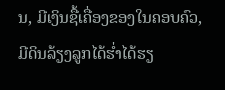ນ, ມີເງິນຊື້ເຄື່ອງຂອງໃນຄອບຄົວ, ມີດິນລ້ຽງລູກໄດ້ຮ່ຳໄດ້ຮຽ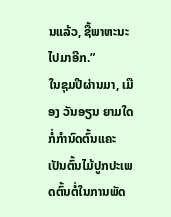ນແລ້ວ, ຊື້ພາຫະນະໄປມາອີກ.”
ໃນຊຸມປີຜ່ານມາ, ເມືອງ ວັນອຽນ ຍາມໃດກໍ່ກຳນົດຕົ້ນແຄະເປັນຕົ້ນໄມ້ປູກປະເພດຕົ້ນຕໍ່ໃນການພັດ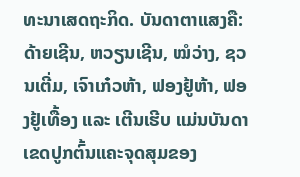ທະນາເສດຖະກິດ. ບັນດາຕາແສງຄື: ດ້າຍເຊີນ, ຫວຽນເຊີນ, ໝໍວ່າງ, ຊວນເຕີ່ມ, ເຈົາເກ໋ວຫ້າ, ຟອງຢູ້ຫ້າ, ຟອງຢູ້ເທື້ອງ ແລະ ເຕີນເຮີບ ແມ່ນບັນດາເຂດປູກຕົ້ນແຄະຈຸດສຸມຂອງ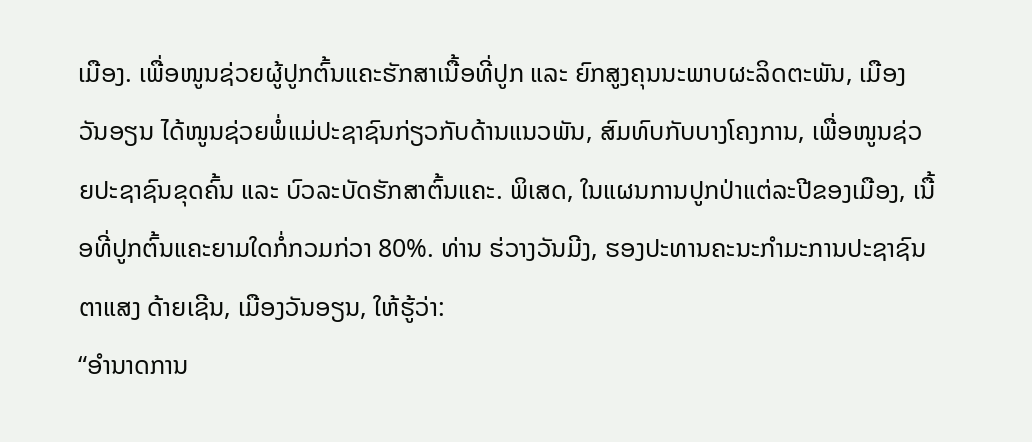ເມືອງ. ເພື່ອໜູນຊ່ວຍຜູ້ປູກຕົ້ນແຄະຮັກສາເນື້ອທີ່ປູກ ແລະ ຍົກສູງຄຸນນະພາບຜະລິດຕະພັນ, ເມືອງ ວັນອຽນ ໄດ້ໜູນຊ່ວຍພໍ່ແມ່ປະຊາຊົນກ່ຽວກັບດ້ານແນວພັນ, ສົມທົບກັບບາງໂຄງການ, ເພື່ອໜູນຊ່ວຍປະຊາຊົນຂຸດຄົ້ນ ແລະ ບົວລະບັດຮັກສາຕົ້ນແຄະ. ພິເສດ, ໃນແຜນການປູກປ່າແຕ່ລະປີຂອງເມືອງ, ເນື້ອທີ່ປູກຕົ້ນແຄະຍາມໃດກໍ່ກວມກ່ວາ 80%. ທ່ານ ຮ່ວາງວັນມີງ, ຮອງປະທານຄະນະກຳມະການປະຊາຊົນຕາແສງ ດ້າຍເຊີນ, ເມືອງວັນອຽນ, ໃຫ້ຮູ້ວ່າ:
“ອຳນາດການ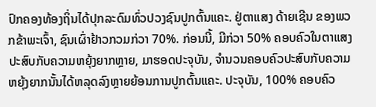ປົກຄອງທ້ອງຖິ່ນໄດ້ປຸກລະດົມທົ່ວປວງຊົນປູກຕົ້ນແຄະ. ຢູ່ຕາແສງ ດ້າຍເຊີນ ຂອງພວກຂ້າພະເຈົ້າ, ຊົນເຜົ່າຢ້າວກວມກ່ວາ 70%. ກ່ອນນີ້, ມີກ່ວາ 50% ຄອບຄົວໃນຕາແສງປະສົບກັບຄວາມຫຍຸ້ງຍາກຫຼາຍ, ມາຮອດປະຈຸບັນ, ຈຳນວນຄອບຄົວປະສົບກັບຄວາມຫຍຸ້ງຍາກນັ້ນໄດ້ຫລຸດລົງຫຼາຍຍ້ອນການປູກຕົ້ນແຄະ. ປະຈຸບັນ, 100% ຄອບຄົວ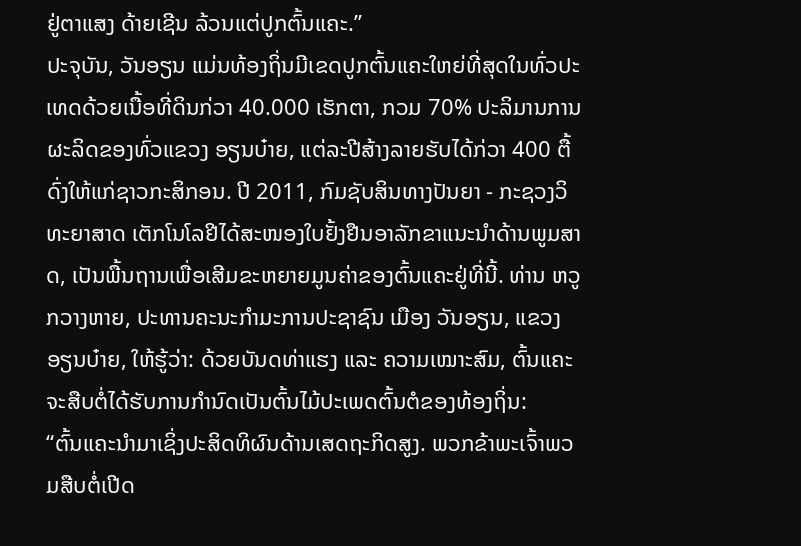ຢູ່ຕາແສງ ດ້າຍເຊີນ ລ້ວນແຕ່ປູກຕົ້ນແຄະ.”
ປະຈຸບັນ, ວັນອຽນ ແມ່ນທ້ອງຖິ່ນມີເຂດປູກຕົ້ນແຄະໃຫຍ່ທີ່ສຸດໃນທົ່ວປະເທດດ້ວຍເນື້ອທີ່ດິນກ່ວາ 40.000 ເຮັກຕາ, ກວມ 70% ປະລິມານການຜະລິດຂອງທົ່ວແຂວງ ອຽນບ໋າຍ, ແຕ່ລະປີສ້າງລາຍຮັບໄດ້ກ່ວາ 400 ຕື້ດົ່ງໃຫ້ແກ່ຊາວກະສິກອນ. ປີ 2011, ກົມຊັບສິນທາງປັນຍາ - ກະຊວງວິທະຍາສາດ ເຕັກໂນໂລຢີໄດ້ສະໜອງໃບຢັ້ງຢືນອາລັກຂາແນະນຳດ້ານພູມສາດ, ເປັນພື້ນຖານເພື່ອເສີມຂະຫຍາຍມູນຄ່າຂອງຕົ້ນແຄະຢູ່ທີ່ນີ້. ທ່ານ ຫວູກວາງຫາຍ, ປະທານຄະນະກຳມະການປະຊາຊົນ ເມືອງ ວັນອຽນ, ແຂວງ ອຽນບ໋າຍ, ໃຫ້ຮູ້ວ່າ: ດ້ວຍບັນດທ່າແຮງ ແລະ ຄວາມເໝາະສົມ, ຕົ້ນແຄະຈະສືບຕໍ່ໄດ້ຮັບການກຳນົດເປັນຕົ້ນໄມ້ປະເພດຕົ້ນຕໍຂອງທ້ອງຖິ່ນ:
“ຕົ້ນແຄະນຳມາເຊິ່ງປະສິດທິຜົນດ້ານເສດຖະກິດສູງ. ພວກຂ້າພະເຈົ້າພວມສືບຕໍ່ເປີດ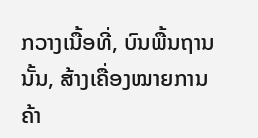ກວາງເນື້ອທີ່, ບົນພື້ນຖານນັ້ນ, ສ້າງເຄື່ອງໝາຍການຄ້າ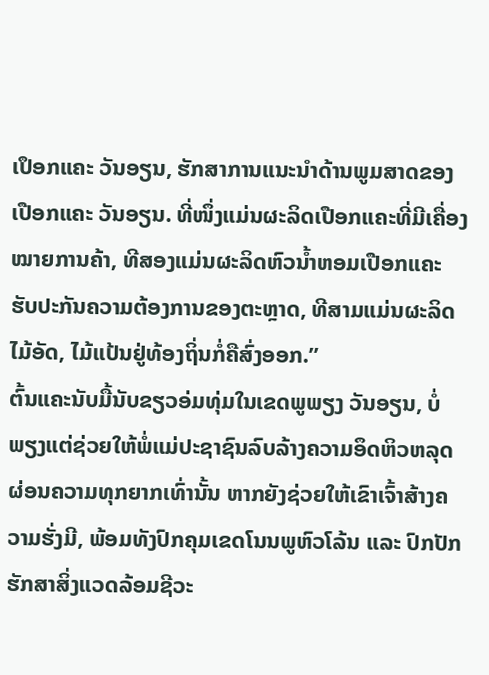ເປຶອກແຄະ ວັນອຽນ, ຮັກສາການແນະນຳດ້ານພູມສາດຂອງເປືອກແຄະ ວັນອຽນ. ທີ່ໜຶ່ງແມ່ນຜະລິດເປືອກແຄະທີ່ມີເຄື່ອງໝາຍການຄ້າ, ທີສອງແມ່ນຜະລິດຫົວນ້ຳຫອມເປືອກແຄະ ຮັບປະກັນຄວາມຕ້ອງການຂອງຕະຫຼາດ, ທີສາມແມ່ນຜະລິດໄມ້ອັດ, ໄມ້ແປ້ນຢູ່ທ້ອງຖິ່ນກໍ່ຄືສົ່ງອອກ.”
ຕົ້ນແຄະນັບມື້ນັບຂຽວອ່ມທຸ່ມໃນເຂດພູພຽງ ວັນອຽນ, ບໍ່ພຽງແຕ່ຊ່ວຍໃຫ້ພໍ່ແມ່ປະຊາຊົນລົບລ້າງຄວາມອຶດຫິວຫລຸດຜ່ອນຄວາມທຸກຍາກເທົ່ານັ້ນ ຫາກຍັງຊ່ວຍໃຫ້ເຂົາເຈົ້າສ້າງຄວາມຮັ່ງມີ, ພ້ອມທັງປົກຄຸມເຂດໂນນພູຫົວໂລ້ນ ແລະ ປົກປັກຮັກສາສິ່ງແວດລ້ອມຊີວະ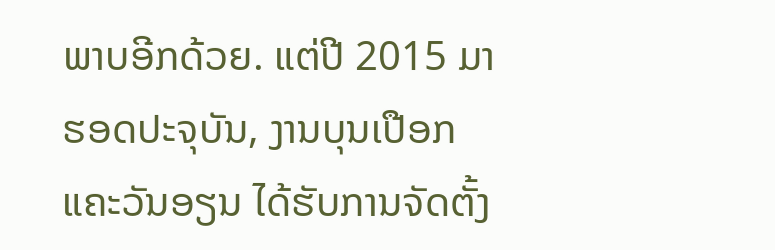ພາບອີກດ້ວຍ. ແຕ່ປີ 2015 ມາຮອດປະຈຸບັນ, ງານບຸນເປືອກແຄະວັນອຽນ ໄດ້ຮັບການຈັດຕັ້ງ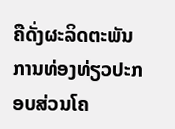ຄືດັ່ງຜະລິດຕະພັນການທ່ອງທ່ຽວປະກອບສ່ວນໂຄ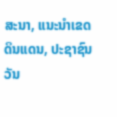ສະນາ, ແນະນຳເຂດດິນແດນ, ປະຊາຊົນ ວັນ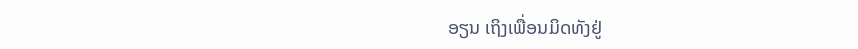ອຽນ ເຖິງເພື່ອນມິດທັງຢູ່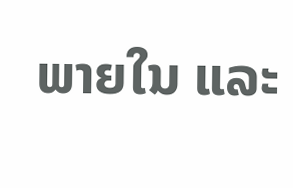ພາຍໃນ ແລະ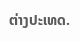ຕ່າງປະເທດ.